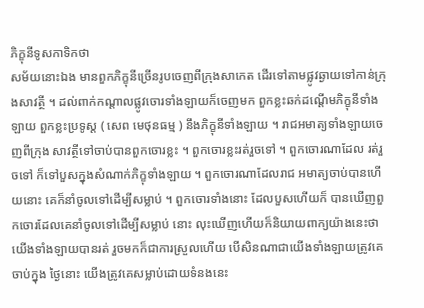ភិក្ខុនីទូសកាទិកថា
សម័យនោះឯង មានពួកភិក្ខុនីច្រើនរូបចេញពីក្រុងសាកេត ដើរទៅតាមផ្លូវឆ្ងាយទៅកាន់ក្រុងសាវត្ថី ។ ដល់ពាក់កណ្តាលផ្លូវចោរទាំងឡាយក៏ចេញមក ពួកខ្លះឆក់ដណ្តើមភិក្ខុនីទាំងឡាយ ពួកខ្លះប្រទូស្ត ( សេព មេថុនធម្ម ) នឹងភិក្ខុនីទាំងឡាយ ។ រាជអមាត្យទាំងឡាយចេញពីក្រុង សាវត្ថីទៅចាប់បានពួកចោរខ្លះ ។ ពួកចោរខ្លះរត់រួចទៅ ។ ពួកចោរណាដែល រត់រួចទៅ ក៏ទៅបួសក្នុងសំណាក់ភិក្ខុទាំងឡាយ ។ ពួកចោរណាដែលរាជ អមាត្យចាប់បានហើយនោះ គេក៏នាំចូលទៅដើម្បីសម្លាប់ ។ ពួកចោរទាំងនោះ ដែលបួសហើយក៏ បានឃើញពួកចោរដែលគេនាំចូលទៅដើម្បីសម្លាប់ នោះ លុះឃើញហើយក៏និយាយពាក្យយ៉ាងនេះថា យើងទាំងឡាយបានរត់ រួចមកក៏ជាការស្រួលហើយ បើសិនណាជាយើងទាំងឡាយត្រូវគេចាប់ក្នុង ថ្ងៃនោះ យើងត្រូវគេសម្លាប់ដោយទំនងនេះ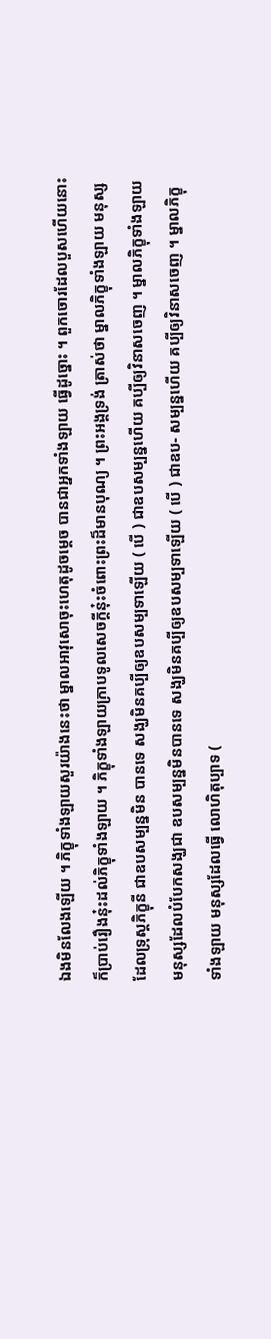ឯងមិនលែងឡើយ ។ ភិក្ខុទាំងឡាយសួរយ៉ាងនេះថា ម្នាលអាវុសោចុះហេតុដូចម្តេច បានជាអ្នកទាំងឡាយ ធ្វើដូច្នោះ ។ ពួកចោរដែលបួសហើយនោះក៏ប្រាប់រឿងនុ៎ះដល់ភិក្ខុទាំងឡាយ ។ ភិក្ខុទាំងឡាយក្រាបទូលសេចក្តីនុ៎ះចំពោះព្រះដ៏មានបុណ្យ ។ ព្រះអង្គទ្រង់ ត្រាស់ថា ម្នាលភិក្ខុទាំងឡាយ មនុស្សដែលទ្រុស្តភិក្ខុនី ជាឧបសម្បន្នមិន បានទេ សង្ឃមិនគប្បីឲ្យឧបសម្បទាឡើយ ( បើ ) ជាឧបសម្បន្នហើយ គប្បីឲ្យវិនាសចេញ ។ ម្នាលភិក្ខុទាំងឡាយ មនុស្សដែលបំបែកសង្ឃជា ឧបសម្បន្នមិនបានទេ សង្ឃមិនគប្បីឲ្យឧបសម្បទាឡើយ ( បើ ) ជាឧប- សម្បន្នហើយ គប្បីឲ្យវិនាសចេញ ។ ម្នាលភិក្ខុទាំងឡាយ មនុស្សដែលធ្វើ លោហិតុប្បាទ (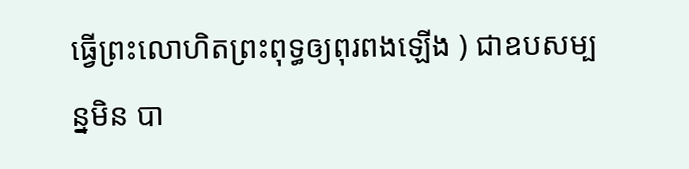ធ្វើព្រះលោហិតព្រះពុទ្ធឲ្យពុរពងឡើង ) ជាឧបសម្បន្នមិន បា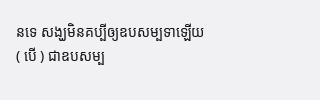នទេ សង្ឃមិនគប្បីឲ្យឧបសម្បទាឡើយ ( បើ ) ជាឧបសម្ប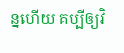ន្នហើយ គប្បីឲ្យវិ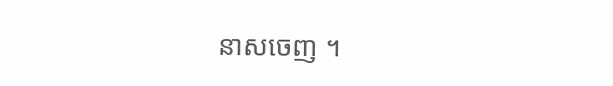នាសចេញ ។